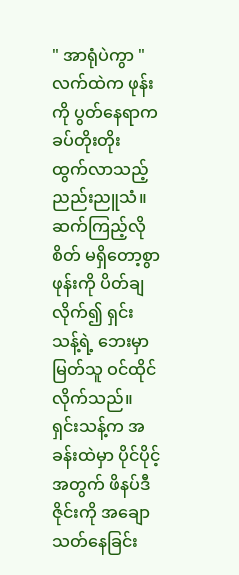" အာရုံပဲကွာ "
လက်ထဲက ဖုန်းကို ပွတ်နေရာက ခပ်တိုးတိုး ထွက်လာသည့် ညည်းညူသံ။ ဆက်ကြည့်လိုစိတ် မရှိတော့စွာ ဖုန်းကို ပိတ်ချလိုက်၍ ရှင်းသန့်ရဲ့ ဘေးမှာ မြတ်သူ ဝင်ထိုင်လိုက်သည်။ ရှင်းသန့်က အခန်းထဲမှာ ပိုင်ပိုင့်အတွက် ဖိနပ်ဒီဇိုင်းကို အချောသတ်နေခြင်း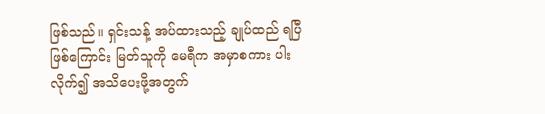ဖြစ်သည်။ ရှင်းသန့် အပ်ထားသည့် ချုပ်ထည် ရပြီဖြစ်ကြောင်း မြတ်သူကို မေရီက အမှာစကား ပါးလိုက်၍ အသိပေးဖို့အတွက်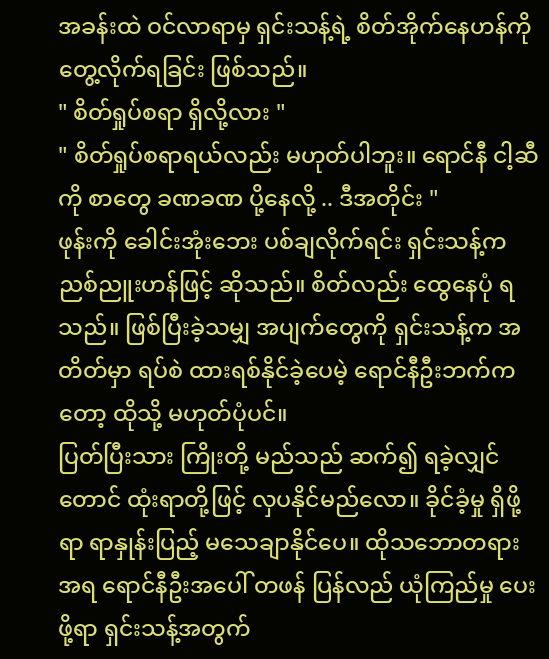အခန်းထဲ ဝင်လာရာမှ ရှင်းသန့်ရဲ့ စိတ်အိုက်နေဟန်ကို တွေ့လိုက်ရခြင်း ဖြစ်သည်။
" စိတ်ရှုပ်စရာ ရှိလို့လား "
" စိတ်ရှုပ်စရာရယ်လည်း မဟုတ်ပါဘူး။ ရောင်နီ ငါ့ဆီကို စာတွေ ခဏခဏ ပို့နေလို့ .. ဒီအတိုင်း "
ဖုန်းကို ခေါင်းအုံးဘေး ပစ်ချလိုက်ရင်း ရှင်းသန့်က ညစ်ညူးဟန်ဖြင့် ဆိုသည်။ စိတ်လည်း ထွေနေပုံ ရသည်။ ဖြစ်ပြီးခဲ့သမျှ အပျက်တွေကို ရှင်းသန့်က အတိတ်မှာ ရပ်စဲ ထားရစ်နိုင်ခဲ့ပေမဲ့ ရောင်နီဦးဘက်ကတော့ ထိုသို့ မဟုတ်ပုံပင်။
ပြတ်ပြီးသား ကြိုးတို့ မည်သည် ဆက်၍ ရခဲ့လျှင်တောင် ထုံးရာတို့ဖြင့် လှပနိုင်မည်လော။ ခိုင်ခံ့မှု ရှိဖို့ရာ ရာနှုန်းပြည့် မသေချာနိုင်ပေ။ ထိုသဘောတရားအရ ရောင်နီဦးအပေါ် တဖန် ပြန်လည် ယုံကြည်မှု ပေးဖို့ရာ ရှင်းသန့်အတွက်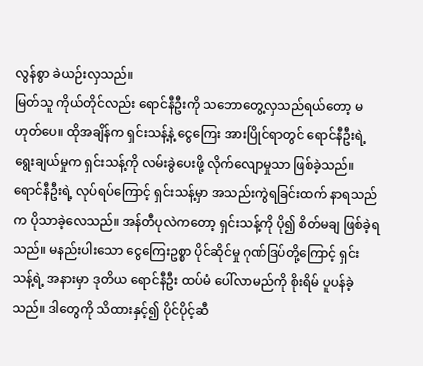လွန်စွာ ခဲယဉ်းလှသည်။
မြတ်သူ ကိုယ်တိုင်လည်း ရောင်နီဦးကို သဘောတွေ့လှသည်ရယ်တော့ မဟုတ်ပေ။ ထိုအချိန်က ရှင်းသန့်နဲ့ ငွေကြေး အားပြိုင်ရာတွင် ရောင်နီဦးရဲ့ ရွေးချယ်မှုက ရှင်းသန့်ကို လမ်းခွဲပေးဖို့ လိုက်လျောမှုသာ ဖြစ်ခဲ့သည်။ ရောင်နီဦးရဲ့ လုပ်ရပ်ကြောင့် ရှင်းသန့်မှာ အသည်းကွဲရခြင်းထက် နာရသည်က ပိုသာခဲ့လေသည်။ အန်တီပုလဲကတော့ ရှင်းသန့်ကို ပို၍ စိတ်မချ ဖြစ်ခဲ့ရသည်။ မနည်းပါးသော ငွေကြေးဥစ္စာ ပိုင်ဆိုင်မှု ဂုဏ်ဒြပ်တို့ကြောင့် ရှင်းသန့်ရဲ့ အနားမှာ ဒုတိယ ရောင်နီဦး ထပ်မံ ပေါ်လာမည်ကို စိုးရိမ် ပူပန်ခဲ့သည်။ ဒါတွေကို သိထားနှင့်၍ ပိုင်ပိုင့်ဆီ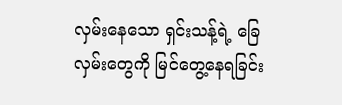လှမ်းနေသော ရှင်းသန့်ရဲ့ ခြေလှမ်းတွေကို မြင်တွေ့နေရခြင်း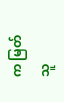က မြတ်သူ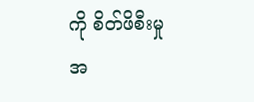ကို စိတ်ဖိစီးမှု အ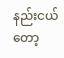နည်းငယ်တော့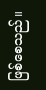ဖြစ်စေသည်။